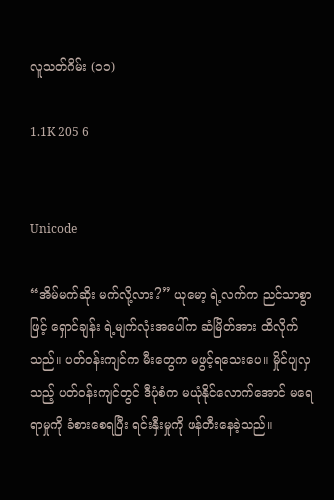လူသတ်ဂိမ်း (၁၁)

1.1K 205 6


Unicode

“အိမ်မက်ဆိုး မက်လို့လား?” ယုမော့ ရဲ့လက်က ညင်သာစွာဖြင့် ရှောင်ချန်း ရဲ့မျက်လုံးအပေါ်က ဆံမြိတ်အား ထိလိုက်သည်။ ပတ်ဝန်းကျင်က မီးတွေက မဖွင့်ရသေးပေ။ မှိုင်ပျလှသည့် ပတ်ဝန်းကျင်တွင် ဒီပုံစံက မယုံနိုင်လောက်အောင် မရေရာမှုကို ခံစားစေရပြီး ရင်းနှီးမှုကို ဖန်တီးနေခဲ့သည်။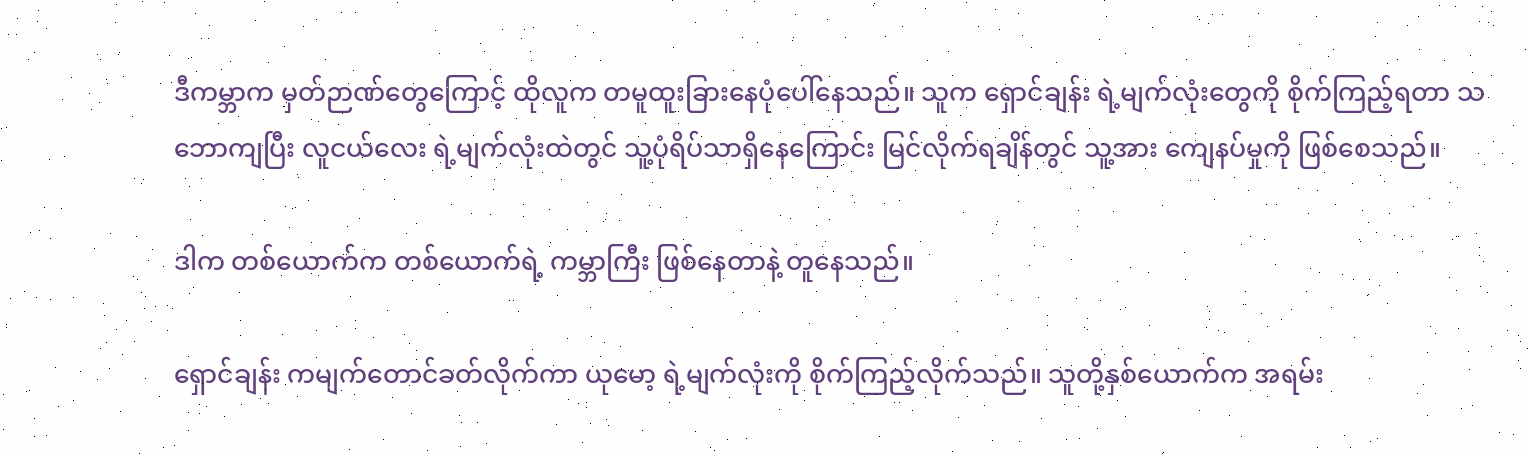ဒီကမ္ဘာက မှတ်ဉာဏ်တွေကြောင့် ထိုလူက တမူထူးခြားနေပုံပေါ်နေသည်။ သူက ရှောင်ချန်း ရဲ့မျက်လုံးတွေကို စိုက်ကြည့်ရတာ သဘောကျပြီး လူငယ်လေး ရဲ့မျက်လုံးထဲတွင် သူ့ပုံရိပ်သာရှိနေကြောင်း မြင်လိုက်ရချိန်တွင် သူ့အား ကျေနပ်မှုကို ဖြစ်စေသည်။

ဒါက တစ်ယောက်က တစ်ယောက်ရဲ့ ကမ္ဘာကြီး ဖြစ်နေတာနဲ့ တူနေသည်။

ရှောင်ချန်း ကမျက်တောင်ခတ်လိုက်ကာ ယုမော့ ရဲ့မျက်လုံးကို စိုက်ကြည့်လိုက်သည်။ သူတို့နှစ်ယောက်က အရမ်း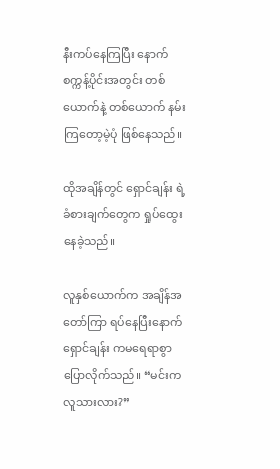နီးကပ်နေကြပြီး နောက်စက္ကန့်ပိုင်းအတွင်း တစ်ယောက်နဲ့ တစ်ယောက် နမ်းကြတော့မဲ့ပုံ ဖြစ်နေသည်။

ထိုအချိန်တွင် ရှောင်ချန်း ရဲ့ခံစားချက်တွေက ရှုပ်ထွေးနေခဲ့သည်။

လူနှစ်ယောက်က အချိန်အတော်ကြာ ရပ်နေပြီးနောက် ရှောင်ချန်း ကမရေရာစွာ ပြောလိုက်သည်။ “မင်းက လူသားလား?”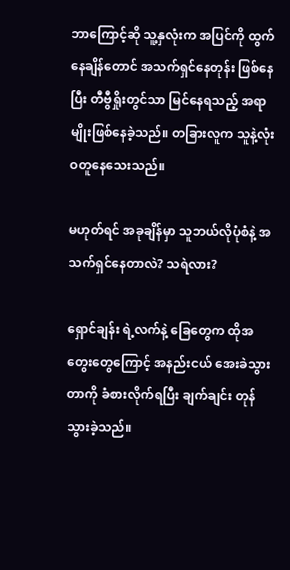ဘာကြောင့်ဆို သူ့နှလုံးက အပြင်ကို ထွက်နေချိန်တောင် အသက်ရှင်နေတုန်း ဖြစ်နေပြီး တီဗွီရှိုးတွင်သာ မြင်နေရသည့် အရာမျိုးဖြစ်နေခဲ့သည်။ တခြားလူက သူနဲ့လုံးဝတူနေသေးသည်။

မဟုတ်ရင် အခုချိန်မှာ သူဘယ်လိုပုံစံနဲ့ အသက်ရှင်နေတာလဲ? သရဲလား?

ရှောင်ချန်း ရဲ့လက်နဲ့ ခြေတွေက ထိုအတွေးတွေကြောင့် အနည်းငယ် အေးခဲသွားတာကို ခံစားလိုက်ရပြီး ချက်ချင်း တုန်သွားခဲ့သည်။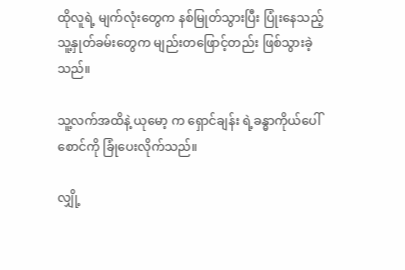ထိုလူရဲ့ မျက်လုံးတွေက နစ်မြုတ်သွားပြီး ပြုံးနေသည့် သူ့နှုတ်ခမ်းတွေက မျည်းတဖြောင့်တည်း ဖြစ်သွားခဲ့သည်။

သူ့လက်အထိနဲ့ ယုမော့ က ရှောင်ချန်း ရဲ့ခန္ဓာကိုယ်ပေါ် စောင်ကို ခြုံပေးလိုက်သည်။

လျှို့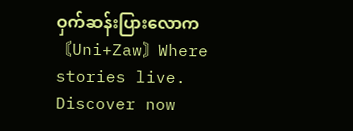ဝှက်ဆန်းပြားလောက〘Uni+Zaw〙Where stories live. Discover now